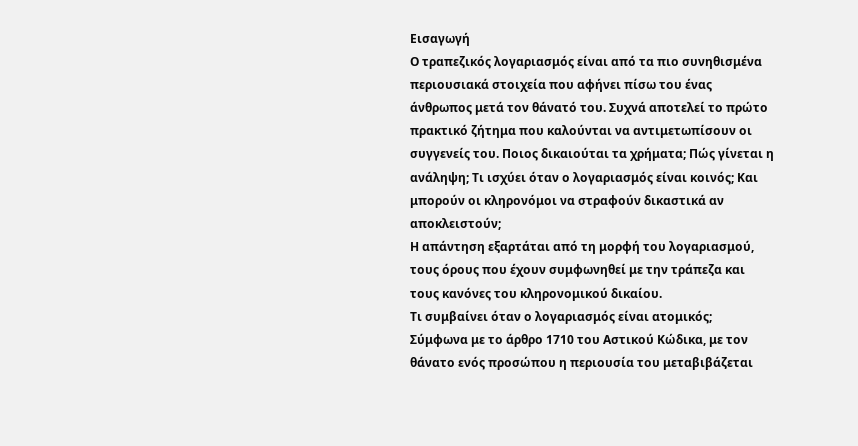Εισαγωγή
Ο τραπεζικός λογαριασμός είναι από τα πιο συνηθισμένα περιουσιακά στοιχεία που αφήνει πίσω του ένας άνθρωπος μετά τον θάνατό του. Συχνά αποτελεί το πρώτο πρακτικό ζήτημα που καλούνται να αντιμετωπίσουν οι συγγενείς του. Ποιος δικαιούται τα χρήματα; Πώς γίνεται η ανάληψη; Τι ισχύει όταν ο λογαριασμός είναι κοινός; Και μπορούν οι κληρονόμοι να στραφούν δικαστικά αν αποκλειστούν;
Η απάντηση εξαρτάται από τη μορφή του λογαριασμού, τους όρους που έχουν συμφωνηθεί με την τράπεζα και τους κανόνες του κληρονομικού δικαίου.
Τι συμβαίνει όταν ο λογαριασμός είναι ατομικός;
Σύμφωνα με το άρθρο 1710 του Αστικού Κώδικα, με τον θάνατο ενός προσώπου η περιουσία του μεταβιβάζεται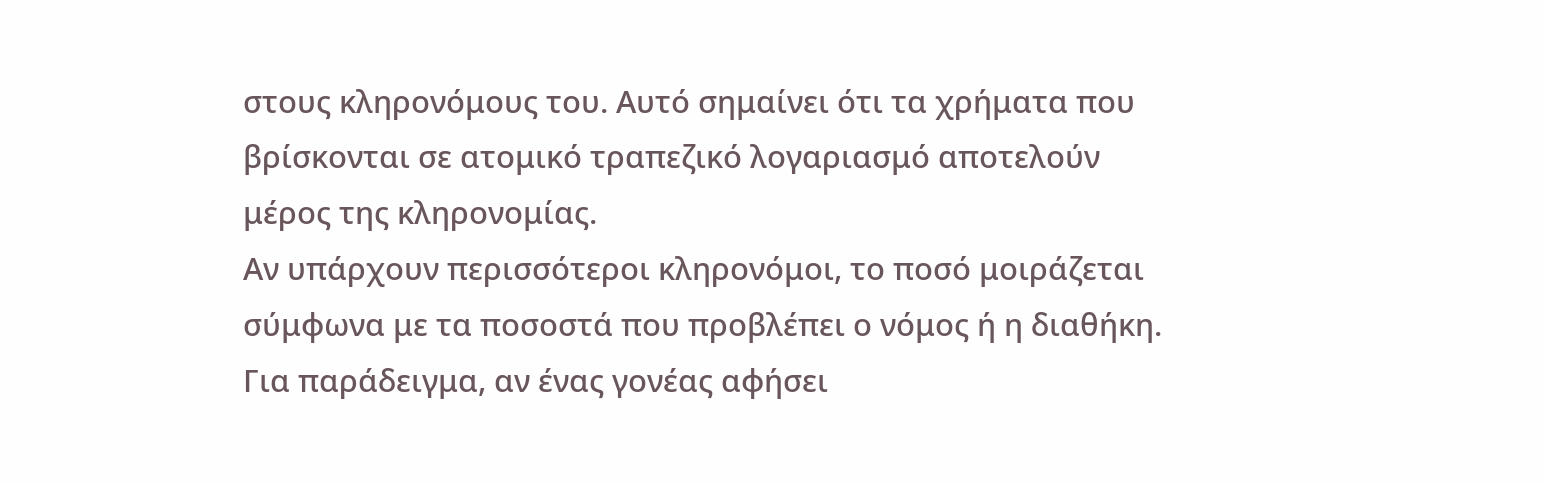στους κληρονόμους του. Αυτό σημαίνει ότι τα χρήματα που βρίσκονται σε ατομικό τραπεζικό λογαριασμό αποτελούν μέρος της κληρονομίας.
Αν υπάρχουν περισσότεροι κληρονόμοι, το ποσό μοιράζεται σύμφωνα με τα ποσοστά που προβλέπει ο νόμος ή η διαθήκη. Για παράδειγμα, αν ένας γονέας αφήσει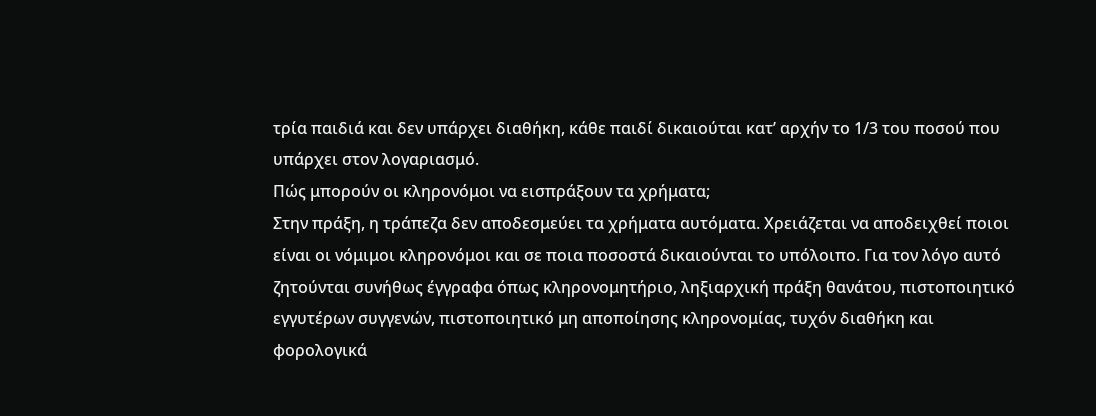τρία παιδιά και δεν υπάρχει διαθήκη, κάθε παιδί δικαιούται κατ’ αρχήν το 1/3 του ποσού που υπάρχει στον λογαριασμό.
Πώς μπορούν οι κληρονόμοι να εισπράξουν τα χρήματα;
Στην πράξη, η τράπεζα δεν αποδεσμεύει τα χρήματα αυτόματα. Χρειάζεται να αποδειχθεί ποιοι είναι οι νόμιμοι κληρονόμοι και σε ποια ποσοστά δικαιούνται το υπόλοιπο. Για τον λόγο αυτό ζητούνται συνήθως έγγραφα όπως κληρονομητήριο, ληξιαρχική πράξη θανάτου, πιστοποιητικό εγγυτέρων συγγενών, πιστοποιητικό μη αποποίησης κληρονομίας, τυχόν διαθήκη και φορολογικά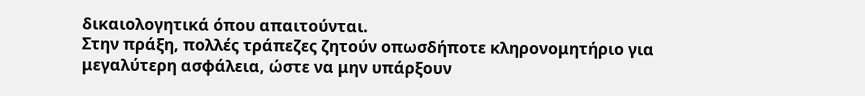δικαιολογητικά όπου απαιτούνται.
Στην πράξη, πολλές τράπεζες ζητούν οπωσδήποτε κληρονομητήριο για μεγαλύτερη ασφάλεια, ώστε να μην υπάρξουν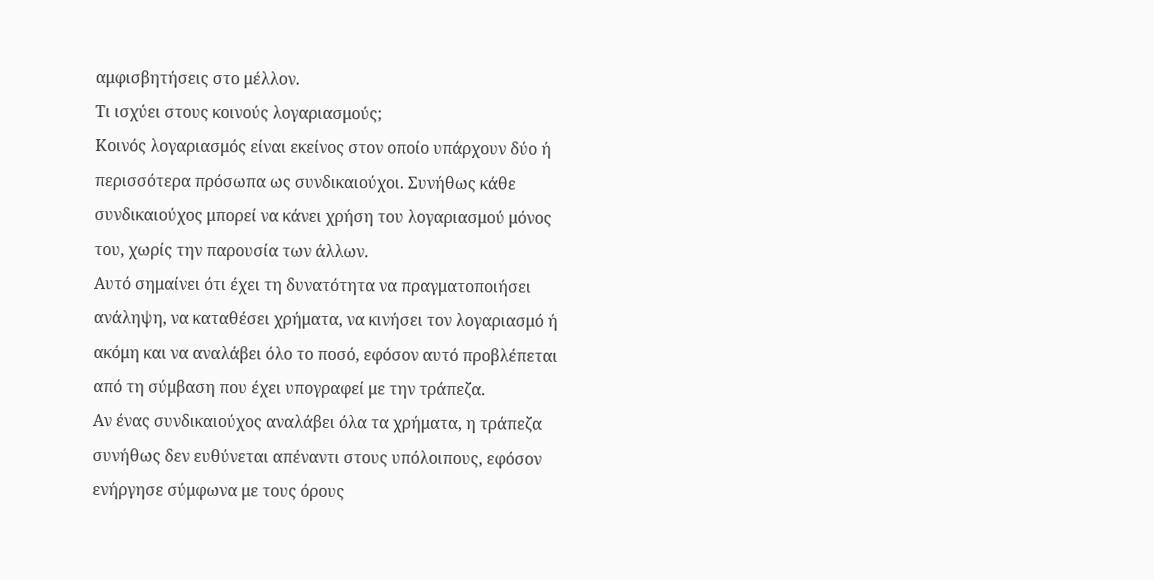αμφισβητήσεις στο μέλλον.
Τι ισχύει στους κοινούς λογαριασμούς;
Κοινός λογαριασμός είναι εκείνος στον οποίο υπάρχουν δύο ή περισσότερα πρόσωπα ως συνδικαιούχοι. Συνήθως κάθε συνδικαιούχος μπορεί να κάνει χρήση του λογαριασμού μόνος του, χωρίς την παρουσία των άλλων.
Αυτό σημαίνει ότι έχει τη δυνατότητα να πραγματοποιήσει ανάληψη, να καταθέσει χρήματα, να κινήσει τον λογαριασμό ή ακόμη και να αναλάβει όλο το ποσό, εφόσον αυτό προβλέπεται από τη σύμβαση που έχει υπογραφεί με την τράπεζα.
Αν ένας συνδικαιούχος αναλάβει όλα τα χρήματα, η τράπεζα συνήθως δεν ευθύνεται απέναντι στους υπόλοιπους, εφόσον ενήργησε σύμφωνα με τους όρους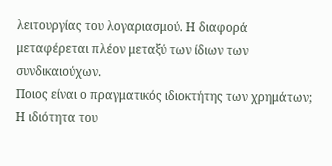λειτουργίας του λογαριασμού. Η διαφορά μεταφέρεται πλέον μεταξύ των ίδιων των συνδικαιούχων.
Ποιος είναι ο πραγματικός ιδιοκτήτης των χρημάτων;
Η ιδιότητα του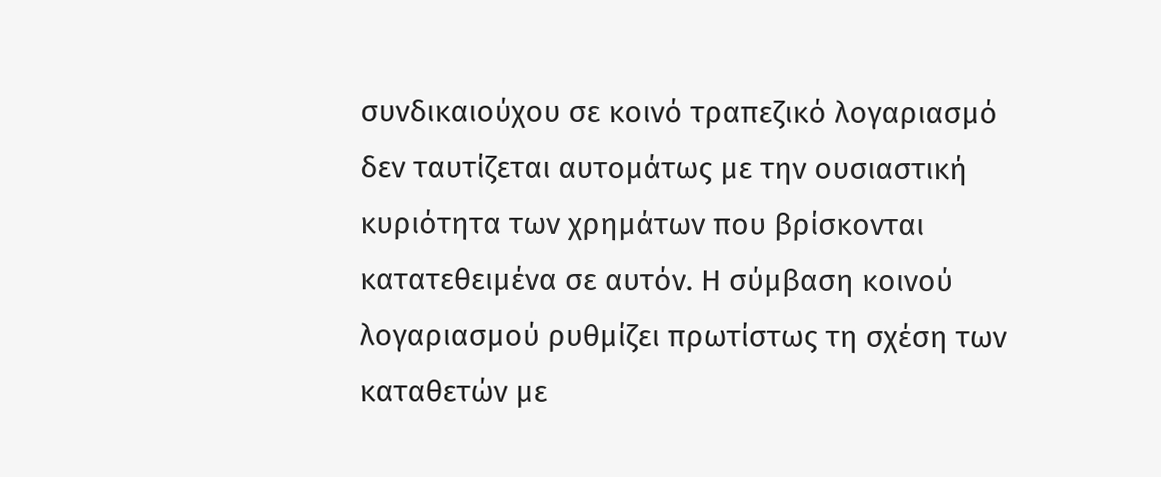συνδικαιούχου σε κοινό τραπεζικό λογαριασμό δεν ταυτίζεται αυτομάτως με την ουσιαστική κυριότητα των χρημάτων που βρίσκονται κατατεθειμένα σε αυτόν. Η σύμβαση κοινού λογαριασμού ρυθμίζει πρωτίστως τη σχέση των καταθετών με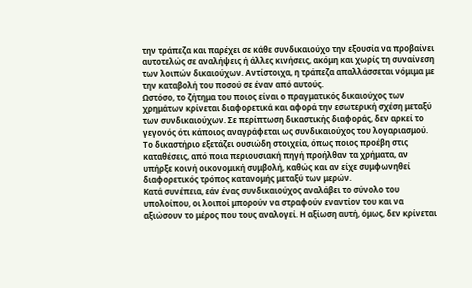την τράπεζα και παρέχει σε κάθε συνδικαιούχο την εξουσία να προβαίνει αυτοτελώς σε αναλήψεις ή άλλες κινήσεις, ακόμη και χωρίς τη συναίνεση των λοιπών δικαιούχων. Αντίστοιχα, η τράπεζα απαλλάσσεται νόμιμα με την καταβολή του ποσού σε έναν από αυτούς.
Ωστόσο, το ζήτημα του ποιος είναι ο πραγματικός δικαιούχος των χρημάτων κρίνεται διαφορετικά και αφορά την εσωτερική σχέση μεταξύ των συνδικαιούχων. Σε περίπτωση δικαστικής διαφοράς, δεν αρκεί το γεγονός ότι κάποιος αναγράφεται ως συνδικαιούχος του λογαριασμού. Το δικαστήριο εξετάζει ουσιώδη στοιχεία, όπως ποιος προέβη στις καταθέσεις, από ποια περιουσιακή πηγή προήλθαν τα χρήματα, αν υπήρξε κοινή οικονομική συμβολή, καθώς και αν είχε συμφωνηθεί διαφορετικός τρόπος κατανομής μεταξύ των μερών.
Κατά συνέπεια, εάν ένας συνδικαιούχος αναλάβει το σύνολο του υπολοίπου, οι λοιποί μπορούν να στραφούν εναντίον του και να αξιώσουν το μέρος που τους αναλογεί. Η αξίωση αυτή, όμως, δεν κρίνεται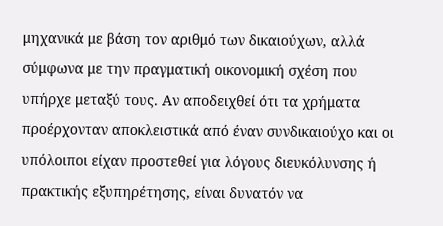μηχανικά με βάση τον αριθμό των δικαιούχων, αλλά σύμφωνα με την πραγματική οικονομική σχέση που υπήρχε μεταξύ τους. Αν αποδειχθεί ότι τα χρήματα προέρχονταν αποκλειστικά από έναν συνδικαιούχο και οι υπόλοιποι είχαν προστεθεί για λόγους διευκόλυνσης ή πρακτικής εξυπηρέτησης, είναι δυνατόν να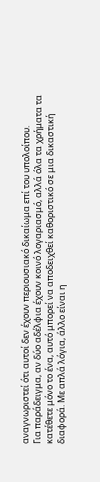αναγνωριστεί ότι αυτοί δεν έχουν περιουσιακό δικαίωμα επί του υπολοίπου.
Για παράδειγμα, αν δύο αδέλφια έχουν κοινό λογαριασμό, αλλά όλα τα χρήματα τα κατέθετε μόνο το ένα, αυτό μπορεί να αποδειχθεί καθοριστικό σε μια δικαστική διαφορά. Με απλά λόγια, άλλο είναι η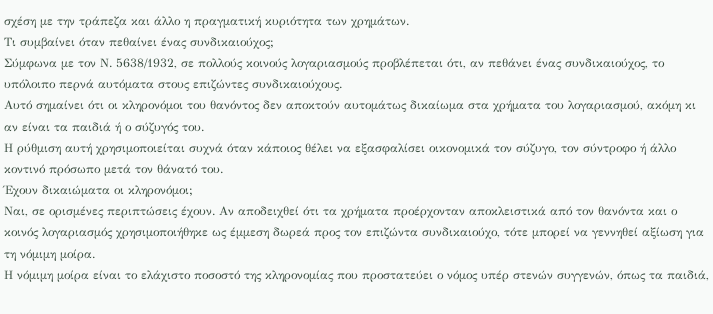σχέση με την τράπεζα και άλλο η πραγματική κυριότητα των χρημάτων.
Τι συμβαίνει όταν πεθαίνει ένας συνδικαιούχος;
Σύμφωνα με τον Ν. 5638/1932, σε πολλούς κοινούς λογαριασμούς προβλέπεται ότι, αν πεθάνει ένας συνδικαιούχος, το υπόλοιπο περνά αυτόματα στους επιζώντες συνδικαιούχους.
Αυτό σημαίνει ότι οι κληρονόμοι του θανόντος δεν αποκτούν αυτομάτως δικαίωμα στα χρήματα του λογαριασμού, ακόμη κι αν είναι τα παιδιά ή ο σύζυγός του.
Η ρύθμιση αυτή χρησιμοποιείται συχνά όταν κάποιος θέλει να εξασφαλίσει οικονομικά τον σύζυγο, τον σύντροφο ή άλλο κοντινό πρόσωπο μετά τον θάνατό του.
Έχουν δικαιώματα οι κληρονόμοι;
Ναι, σε ορισμένες περιπτώσεις έχουν. Αν αποδειχθεί ότι τα χρήματα προέρχονταν αποκλειστικά από τον θανόντα και ο κοινός λογαριασμός χρησιμοποιήθηκε ως έμμεση δωρεά προς τον επιζώντα συνδικαιούχο, τότε μπορεί να γεννηθεί αξίωση για τη νόμιμη μοίρα.
Η νόμιμη μοίρα είναι το ελάχιστο ποσοστό της κληρονομίας που προστατεύει ο νόμος υπέρ στενών συγγενών, όπως τα παιδιά,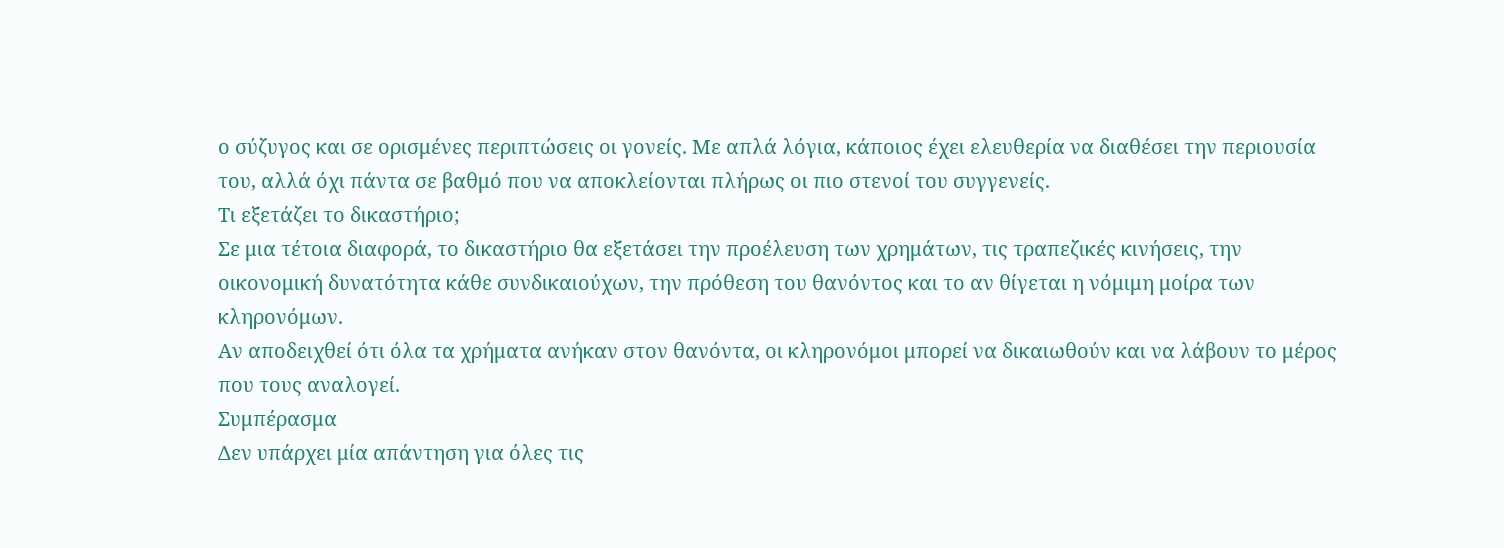ο σύζυγος και σε ορισμένες περιπτώσεις οι γονείς. Με απλά λόγια, κάποιος έχει ελευθερία να διαθέσει την περιουσία του, αλλά όχι πάντα σε βαθμό που να αποκλείονται πλήρως οι πιο στενοί του συγγενείς.
Τι εξετάζει το δικαστήριο;
Σε μια τέτοια διαφορά, το δικαστήριο θα εξετάσει την προέλευση των χρημάτων, τις τραπεζικές κινήσεις, την οικονομική δυνατότητα κάθε συνδικαιούχων, την πρόθεση του θανόντος και το αν θίγεται η νόμιμη μοίρα των κληρονόμων.
Αν αποδειχθεί ότι όλα τα χρήματα ανήκαν στον θανόντα, οι κληρονόμοι μπορεί να δικαιωθούν και να λάβουν το μέρος που τους αναλογεί.
Συμπέρασμα
Δεν υπάρχει μία απάντηση για όλες τις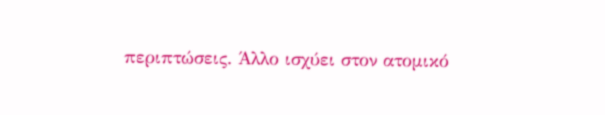περιπτώσεις. Άλλο ισχύει στον ατομικό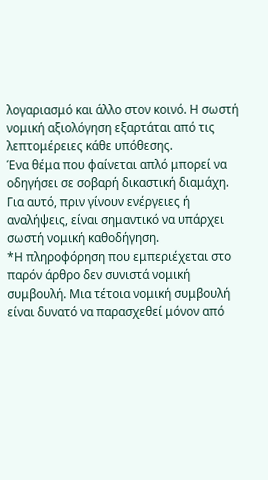λογαριασμό και άλλο στον κοινό. Η σωστή νομική αξιολόγηση εξαρτάται από τις λεπτομέρειες κάθε υπόθεσης.
Ένα θέμα που φαίνεται απλό μπορεί να οδηγήσει σε σοβαρή δικαστική διαμάχη. Για αυτό, πριν γίνουν ενέργειες ή αναλήψεις, είναι σημαντικό να υπάρχει σωστή νομική καθοδήγηση.
*Η πληροφόρηση που εμπεριέχεται στο παρόν άρθρο δεν συνιστά νομική συμβουλή. Μια τέτοια νομική συμβουλή είναι δυνατό να παρασχεθεί μόνον από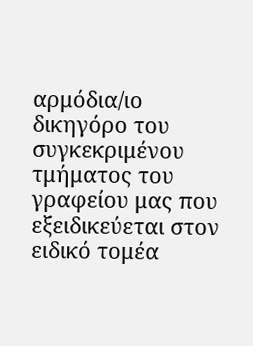αρμόδια/ιο δικηγόρο του συγκεκριμένου τμήματος του γραφείου μας που εξειδικεύεται στον ειδικό τομέα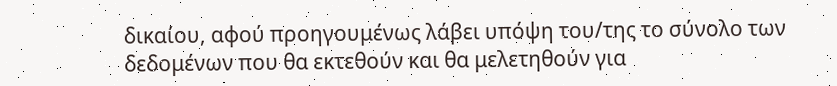δικαίου, αφού προηγουμένως λάβει υπόψη του/της το σύνολο των δεδομένων που θα εκτεθούν και θα μελετηθούν για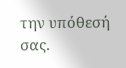την υπόθεσή σας.